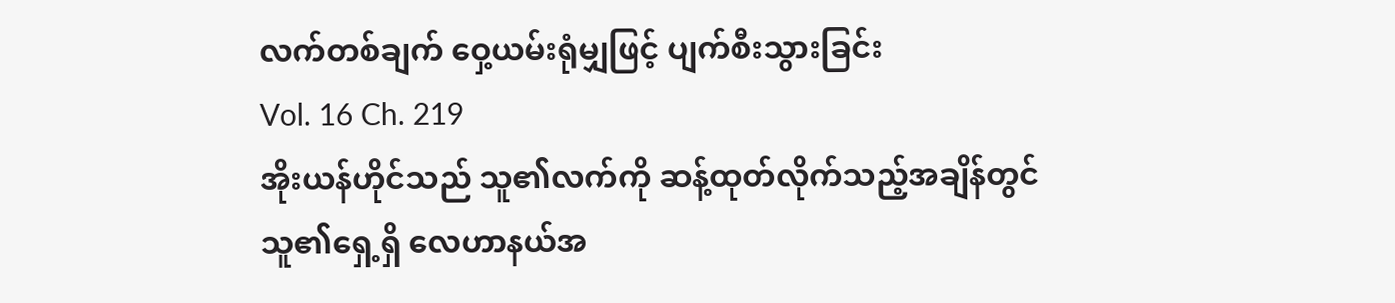လက်တစ်ချက် ဝှေ့ယမ်းရုံမျှဖြင့် ပျက်စီးသွားခြင်း
Vol. 16 Ch. 219
အိုးယန်ဟိုင်သည် သူ၏လက်ကို ဆန့်ထုတ်လိုက်သည့်အချိန်တွင် သူ၏ရှေ့ရှိ လေဟာနယ်အ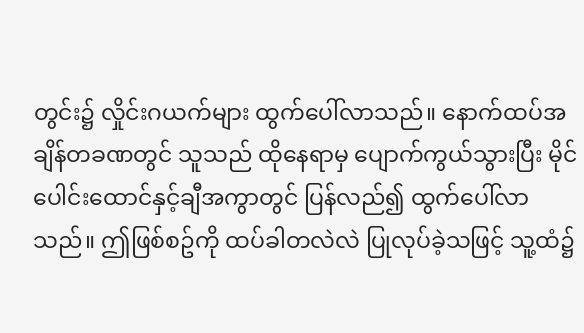တွင်း၌ လှိုင်းဂယက်များ ထွက်ပေါ်လာသည်။ နောက်ထပ်အချိန်တခဏတွင် သူသည် ထိုနေရာမှ ပျောက်ကွယ်သွားပြီး မိုင်ပေါင်းထောင်နှင့်ချီအကွာတွင် ပြန်လည်၍ ထွက်ပေါ်လာသည်။ ဤဖြစ်စဥ်ကို ထပ်ခါတလဲလဲ ပြုလုပ်ခဲ့သဖြင့် သူ့ထံ၌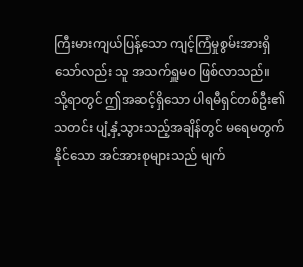ကြီးမားကျယ်ပြန့်သော ကျင့်ကြံမှုစွမ်းအားရှိသော်လည်း သူ အသက်ရှူမဝ ဖြစ်လာသည်။
သို့ရာတွင် ဤအဆင့်ရှိသော ပါရမီရှင်တစ်ဦး၏ သတင်း ပျံ့နှံ့သွားသည့်အချိန်တွင် မရေမတွက်နိုင်သော အင်အားစုများသည် မျက်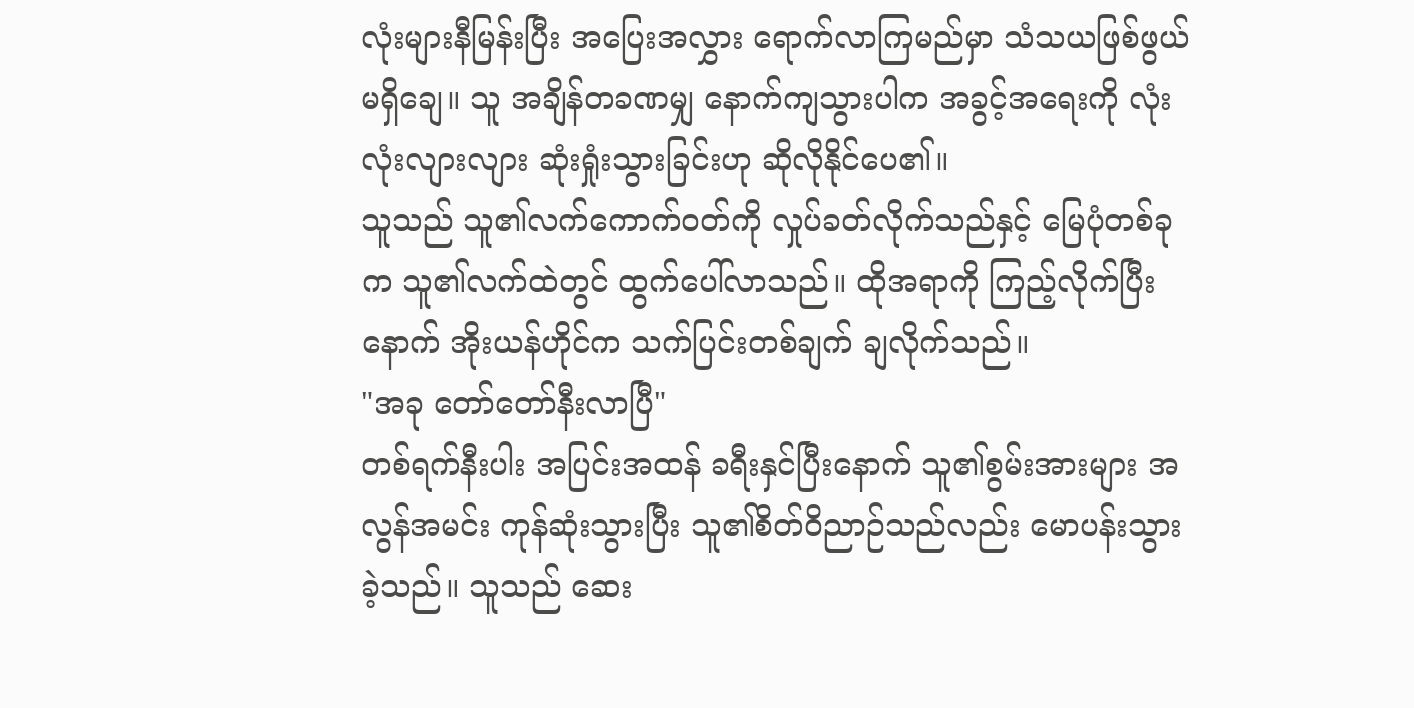လုံးများနီမြန်းပြီး အပြေးအလွှား ရောက်လာကြမည်မှာ သံသယဖြစ်ဖွယ် မရှိချေ။ သူ အချိန်တခဏမျှ နောက်ကျသွားပါက အခွင့်အရေးကို လုံးလုံးလျားလျား ဆုံးရှုံးသွားခြင်းဟု ဆိုလိုနိုင်ပေ၏။
သူသည် သူ၏လက်ကောက်ဝတ်ကို လှုပ်ခတ်လိုက်သည်နှင့် မြေပုံတစ်ခုက သူ၏လက်ထဲတွင် ထွက်ပေါ်လာသည်။ ထိုအရာကို ကြည့်လိုက်ပြီးနောက် အိုးယန်ဟိုင်က သက်ပြင်းတစ်ချက် ချလိုက်သည်။
"အခု တော်တော်နီးလာပြီ"
တစ်ရက်နီးပါး အပြင်းအထန် ခရီးနှင်ပြီးနောက် သူ၏စွမ်းအားများ အလွန်အမင်း ကုန်ဆုံးသွားပြီး သူ၏စိတ်ဝိညာဉ်သည်လည်း မောပန်းသွားခဲ့သည်။ သူသည် ဆေး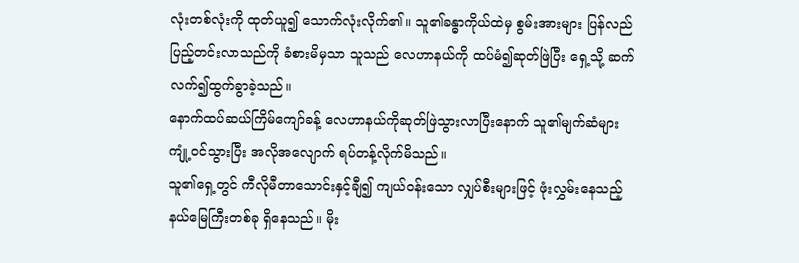လုံးတစ်လုံးကို ထုတ်ယူ၍ သောက်လုံးလိုက်၏။ သူ၏ခန္ဓာကိုယ်ထဲမှ စွမ်းအားများ ပြန်လည်ပြည့်တင်းလာသည်ကို ခံစားမိမှသာ သူသည် လေဟာနယ်ကို ထပ်မံ၍ဆုတ်ဖြဲပြီး ရှေ့သို့ ဆက်လက်၍ထွက်ခွာခဲ့သည်။
နောက်ထပ်ဆယ်ကြိမ်ကျော်ခန့် လေဟာနယ်ကိုဆုတ်ဖြဲသွားလာပြီးနောက် သူ၏မျက်ဆံများ ကျုံ့ဝင်သွားပြီး အလိုအလျောက် ရပ်တန့်လိုက်မိသည်။
သူ၏ရှေ့တွင် ကီလိုမီတာသောင်းနှင့်ချီ၍ ကျယ်ဝန်းသော လျှပ်စီးများဖြင့် ဖုံးလွှမ်းနေသည့် နယ်မြေကြီးတစ်ခု ရှိနေသည်။ မိုး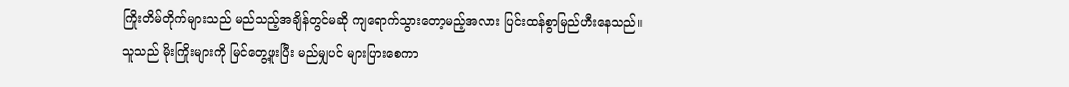ကြိုးတိမ်တိုက်များသည် မည်သည့်အချိန်တွင်မဆို ကျရောက်သွားတော့မည့်အလား ပြင်းထန်စွာမြည်ဟီးနေသည်။
သူသည် မိုးကြိုးများကို မြင်တွေ့ဖူးပြီး မည်မျှပင် များပြားစေကာ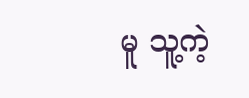မူ သူ့ကဲ့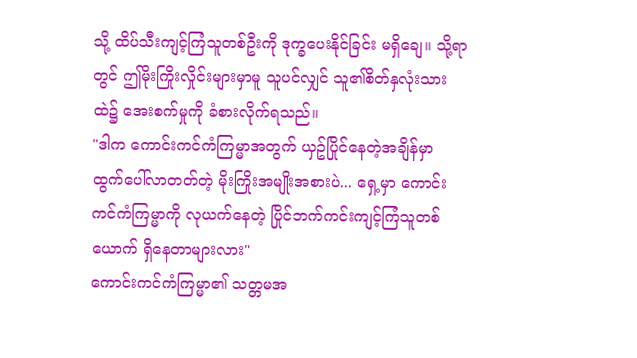သို့ ထိပ်သီးကျင့်ကြံသူတစ်ဦးကို ဒုက္ခပေးနိုင်ခြင်း မရှိချေ။ သို့ရာတွင် ဤမိုးကြိုးလှိုင်းများမှာမူ သူပင်လျှင် သူ၏စိတ်နှလုံးသားထဲ၌ အေးစက်မှုကို ခံစားလိုက်ရသည်။
"ဒါက ကောင်းကင်ကံကြမ္မာအတွက် ယှဥ်ပြိုင်နေတဲ့အချိန်မှာ ထွက်ပေါ်လာတတ်တဲ့ မိုးကြိုးအမျိုးအစားပဲ... ရှေ့မှာ ကောင်းကင်ကံကြမ္မာကို လုယက်နေတဲ့ ပြိုင်ဘက်ကင်းကျင့်ကြံသူတစ်ယောက် ရှိနေတာများလား"
ကောင်းကင်ကံကြမ္မာ၏ သတ္တမအ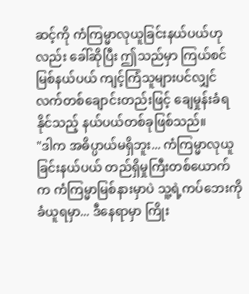ဆင့်ကို ကံကြမ္မာလုယူခြင်းနယ်ပယ်ဟုလည်း ခေါ်ဆိုပြီး ဤသည်မှာ ကြယ်စင်မြစ်နယ်ပယ် ကျင့်ကြံသူများပင်လျှင် လက်တစ်ချောင်းတည်းဖြင့် ချေမှုန်းခံရနိုင်သည့် နယ်ပယ်တစ်ခုဖြစ်သည်။
"ဒါက အဓိပ္ပာယ်မရှိဘူး... ကံကြမ္မာလုယူခြင်းနယ်ပယ် တည်ရှိမှုကြီးတစ်ယောက်က ကံကြမ္မာမြစ်နားမှာပဲ သူ့ရဲ့ကပ်ဘေးကို ခံယူရမှာ... ဒီနေရာမှာ ကြိုး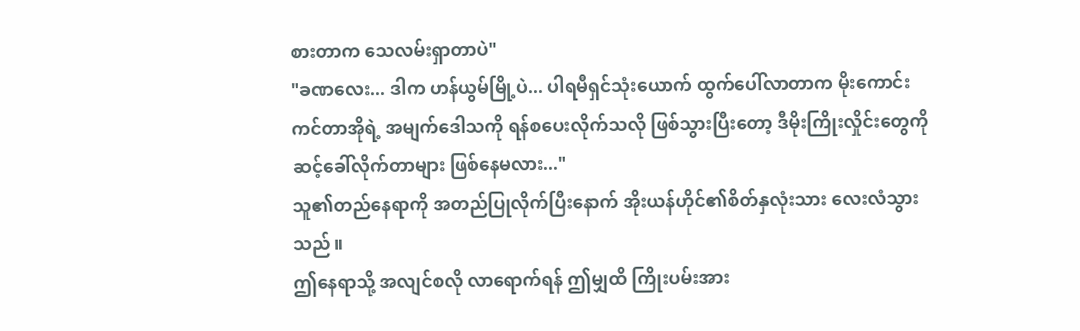စားတာက သေလမ်းရှာတာပဲ"
"ခဏလေး... ဒါက ဟန်ယွမ်မြို့ပဲ... ပါရမီရှင်သုံးယောက် ထွက်ပေါ်လာတာက မိုးကောင်းကင်တာအိုရဲ့ အမျက်ဒေါသကို ရန်စပေးလိုက်သလို ဖြစ်သွားပြီးတော့ ဒီမိုးကြိုးလှိုင်းတွေကို ဆင့်ခေါ်လိုက်တာများ ဖြစ်နေမလား..."
သူ၏တည်နေရာကို အတည်ပြုလိုက်ပြီးနောက် အိုးယန်ဟိုင်၏စိတ်နှလုံးသား လေးလံသွားသည်။
ဤနေရာသို့ အလျင်စလို လာရောက်ရန် ဤမျှထိ ကြိုးပမ်းအား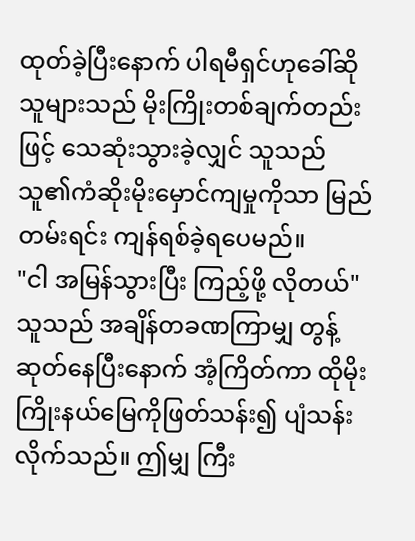ထုတ်ခဲ့ပြီးနောက် ပါရမီရှင်ဟုခေါ်ဆိုသူများသည် မိုးကြိုးတစ်ချက်တည်းဖြင့် သေဆုံးသွားခဲ့လျှင် သူသည် သူ၏ကံဆိုးမိုးမှောင်ကျမှုကိုသာ မြည်တမ်းရင်း ကျန်ရစ်ခဲ့ရပေမည်။
"ငါ အမြန်သွားပြီး ကြည့်ဖို့ လိုတယ်"
သူသည် အချိန်တခဏကြာမျှ တွန့်ဆုတ်နေပြီးနောက် အံ့ကြိတ်ကာ ထိုမိုးကြိုးနယ်မြေကိုဖြတ်သန်း၍ ပျံသန်းလိုက်သည်။ ဤမျှ ကြီး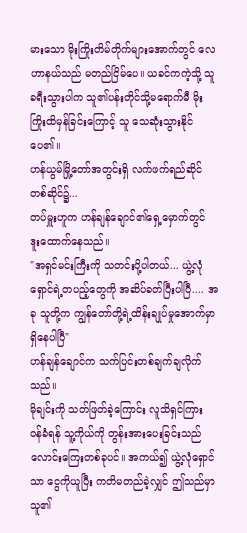မားသော မိုးကြိုးတိမ်တိုက်များအောက်တွင် လေဟာနယ်သည် မတည်ငြိမ်ပေ။ ယခင်ကကဲ့သို့ သူ ခရီးသွားပါက သူ၏ပန်းတိုင်သို့မရောက်မီ မိုးကြိုးထိမှန်ခြင်းကြောင့် သူ သေဆုံးသွားနိုင်ပေ၏။
ဟန်ယွမ်မြို့တော်အတွင်းရှိ လက်ဖက်ရည်ဆိုင်တစ်ဆိုင်၌...
တပ်မှူးဟူက ဟန်ချန်ချောင်၏ရှေ့မှောက်တွင် ဒူးထောက်နေသည်။
"အရှင်မင်းကြီးကို သတင်းပို့ပါတယ်... ယွဲ့လုံရှောင်ရဲ့တပည့်တွေကို အဆိပ်ခတ်ပြီးပါပြီ.... အခု သူတို့က ကျွန်တော်တို့ရဲ့ထိန်းချုပ်မှုအောက်မှာ ရှိနေပါပြီ"
ဟန်ချန်ချောင်က သက်ပြင်းတစ်ချက်ချလိုက်သည်။
မိုချင်းကို သတ်ဖြတ်ခဲ့ကြောင်း လူသိရှင်ကြား ဝန်ခံရန် သူ့ကိုယ်ကို တွန်းအားပေးခြင်းသည် လောင်းကြေးတစ်ခုပင်။ အကယ်၍ ယွဲ့လုံရှောင်သာ ငွေကိုယူပြီး ကတိမတည်ခဲ့လျှင် ဤသည်မှာ သူ၏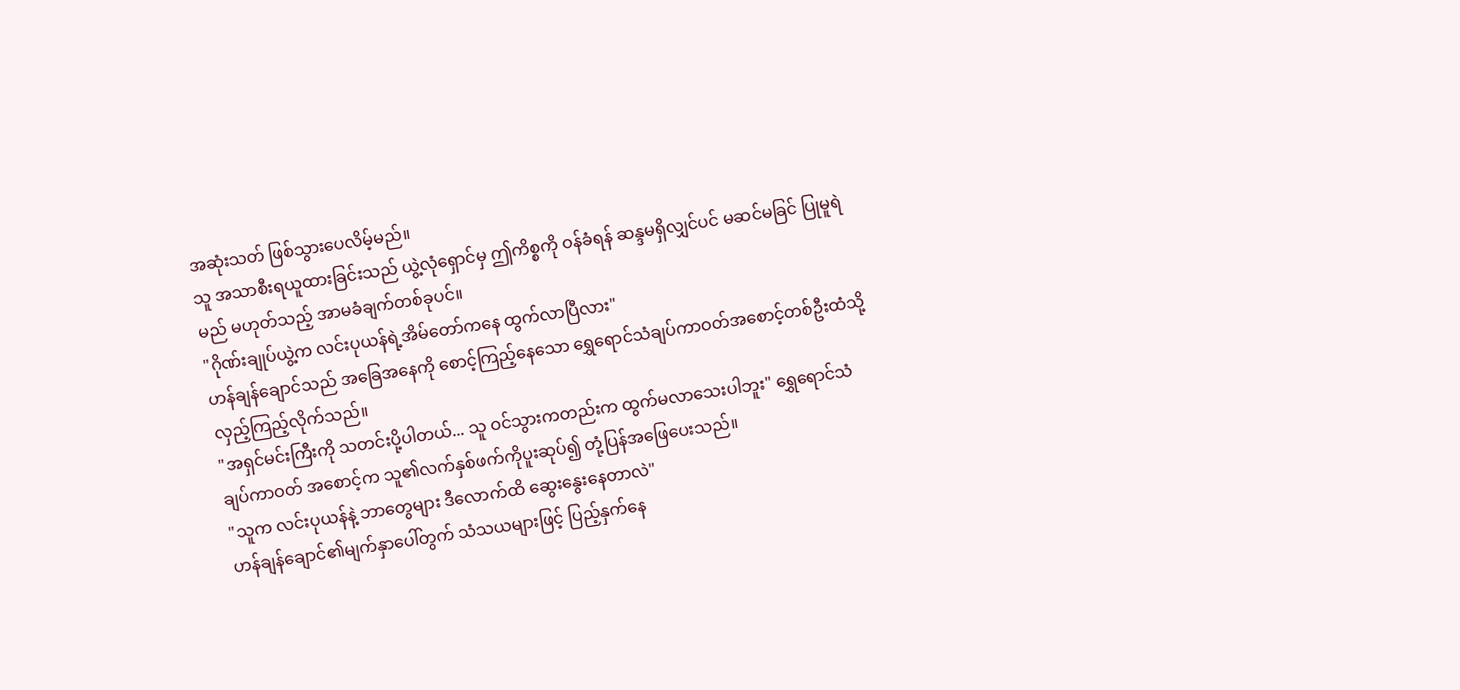အဆုံးသတ် ဖြစ်သွားပေလိမ့်မည်။
သူ အသာစီးရယူထားခြင်းသည် ယွဲ့လုံရှောင်မှ ဤကိစ္စကို ဝန်ခံရန် ဆန္ဒမရှိလျှင်ပင် မဆင်မခြင် ပြုမူရဲမည် မဟုတ်သည့် အာမခံချက်တစ်ခုပင်။
"ဂိုဏ်းချုပ်ယွဲ့က လင်းပုယန်ရဲ့အိမ်တော်ကနေ ထွက်လာပြီလား"
ဟန်ချန်ချောင်သည် အခြေအနေကို စောင့်ကြည့်နေသော ရွှေရောင်သံချပ်ကာဝတ်အစောင့်တစ်ဦးထံသို့ လှည့်ကြည့်လိုက်သည်။
"အရှင်မင်းကြီးကို သတင်းပို့ပါတယ်... သူ ဝင်သွားကတည်းက ထွက်မလာသေးပါဘူး" ရွှေရောင်သံချပ်ကာဝတ် အစောင့်က သူ၏လက်နှစ်ဖက်ကိုပူးဆုပ်၍ တုံ့ပြန်အဖြေပေးသည်။
"သူက လင်းပုယန်နဲ့ ဘာတွေများ ဒီလောက်ထိ ဆွေးနွေးနေတာလဲ"
ဟန်ချန်ချောင်၏မျက်နှာပေါ်တွက် သံသယများဖြင့် ပြည့်နှက်နေ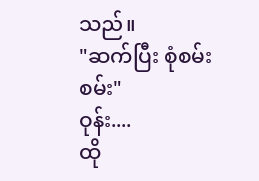သည်။
"ဆက်ပြီး စုံစမ်းစမ်း"
ဝုန်း....
ထို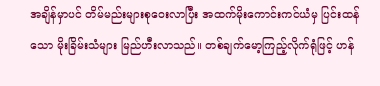အချိန်မှာပင် တိမ်မည်းများစုဝေးလာပြီး အထက်မိုးကောင်းကင်ယံမှ ပြင်းထန်သော မိုးခြိမ်းသံများ မြည်ဟီးလာသည်။ တစ်ချက်မော့ကြည့်လိုက်ရုံဖြင့် ဟန်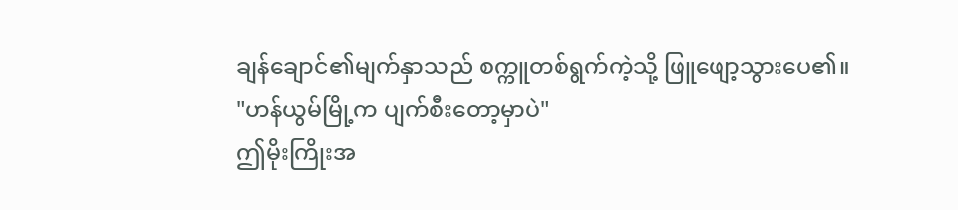ချန်ချောင်၏မျက်နှာသည် စက္ကူတစ်ရွက်ကဲ့သို့ ဖြူဖျော့သွားပေ၏။
"ဟန်ယွမ်မြို့က ပျက်စီးတော့မှာပဲ"
ဤမိုးကြိုးအ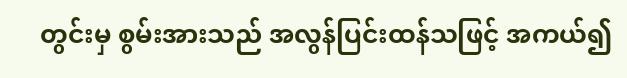တွင်းမှ စွမ်းအားသည် အလွန်ပြင်းထန်သဖြင့် အကယ်၍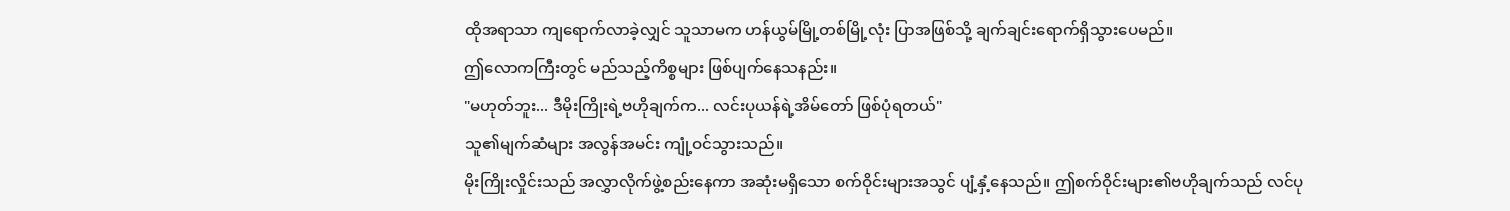ထိုအရာသာ ကျရောက်လာခဲ့လျှင် သူသာမက ဟန်ယွမ်မြို့တစ်မြို့လုံး ပြာအဖြစ်သို့ ချက်ချင်းရောက်ရှိသွားပေမည်။
ဤလောကကြီးတွင် မည်သည့်ကိစ္စများ ဖြစ်ပျက်နေသနည်း။
"မဟုတ်ဘူး... ဒီမိုးကြိုးရဲ့ဗဟိုချက်က... လင်းပုယန်ရဲ့အိမ်တော် ဖြစ်ပုံရတယ်"
သူ၏မျက်ဆံများ အလွန်အမင်း ကျုံ့ဝင်သွားသည်။
မိုးကြိုးလှိုင်းသည် အလွှာလိုက်ဖွဲ့စည်းနေကာ အဆုံးမရှိသော စက်ဝိုင်းများအသွင် ပျံ့နှံ့နေသည်။ ဤစက်ဝိုင်းများ၏ဗဟိုချက်သည် လင်ပု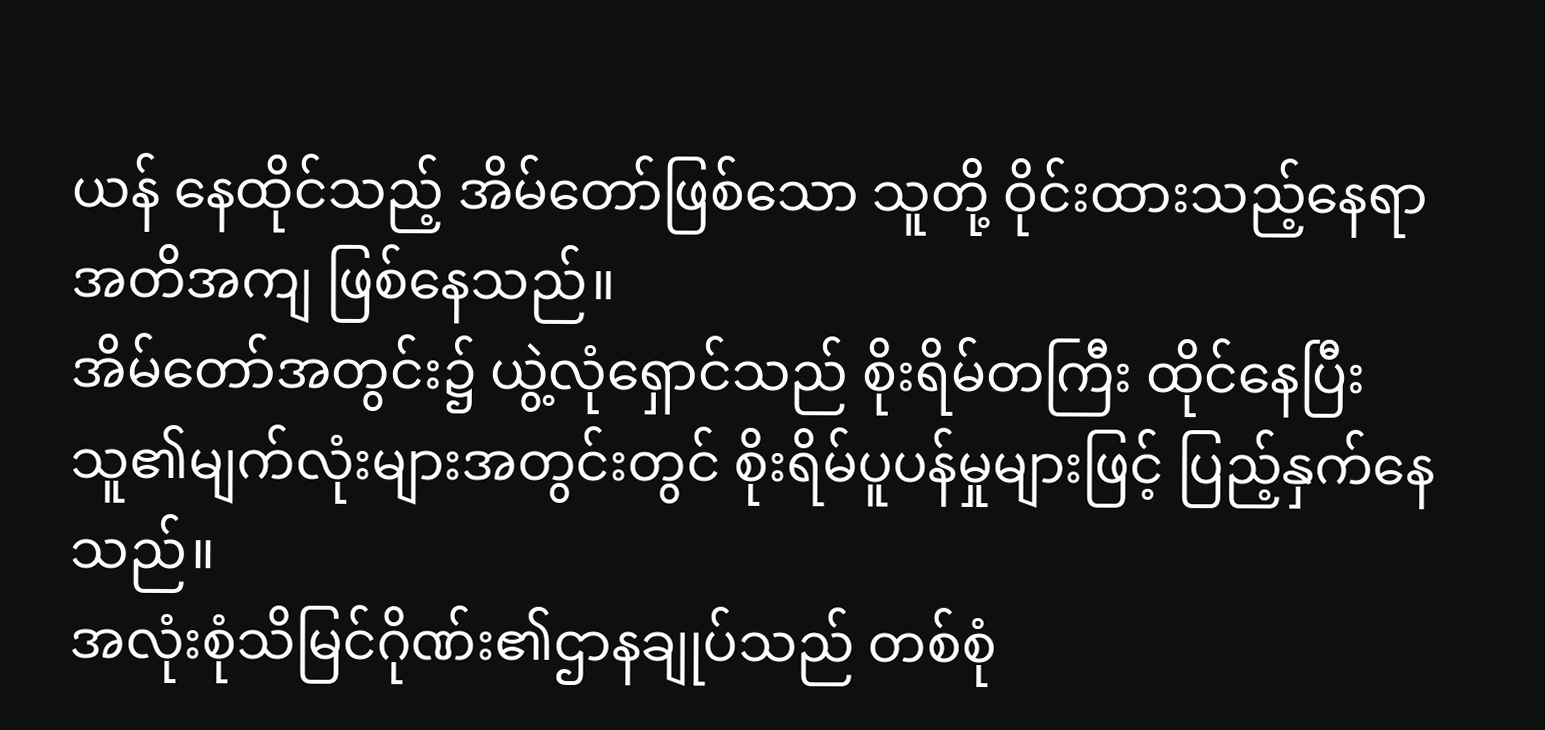ယန် နေထိုင်သည့် အိမ်တော်ဖြစ်သော သူတို့ ဝိုင်းထားသည့်နေရာ အတိအကျ ဖြစ်နေသည်။
အိမ်တော်အတွင်း၌ ယွဲ့လုံရှောင်သည် စိုးရိမ်တကြီး ထိုင်နေပြီး သူ၏မျက်လုံးများအတွင်းတွင် စိုးရိမ်ပူပန်မှုများဖြင့် ပြည့်နှက်နေသည်။
အလုံးစုံသိမြင်ဂိုဏ်း၏ဌာနချုပ်သည် တစ်စုံ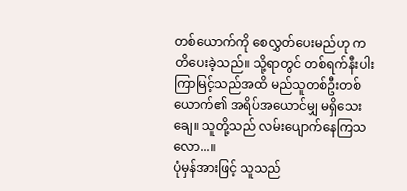တစ်ယောက်ကို စေလွှတ်ပေးမည်ဟု ကတိပေးခဲ့သည်။ သို့ရာတွင် တစ်ရက်နီးပါး ကြာမြင့်သည်အထိ မည်သူတစ်ဦးတစ်ယောက်၏ အရိပ်အယောင်မျှ မရှိသေးချေ။ သူတို့သည် လမ်းပျောက်နေကြသလော...။
ပုံမှန်အားဖြင့် သူသည်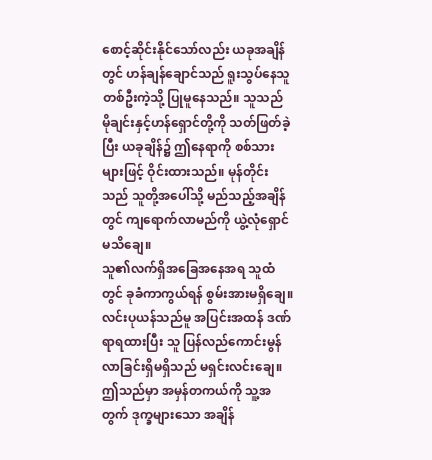စောင့်ဆိုင်းနိုင်သော်လည်း ယခုအချိန်တွင် ဟန်ချန်ချောင်သည် ရူးသွပ်နေသူတစ်ဦးကဲ့သို့ ပြုမူနေသည်။ သူသည် မိုချင်းနှင့်ဟန်ရှောင်တို့ကို သတ်ဖြတ်ခဲ့ပြီး ယခုချိန်၌ ဤနေရာကို စစ်သားများဖြင့် ဝိုင်းထားသည်။ မုန်တိုင်းသည် သူတို့အပေါ်သို့ မည်သည့်အချိန်တွင် ကျရောက်လာမည်ကို ယွဲ့လုံရှောင် မသိချေ။
သူ၏လက်ရှိအခြေအနေအရ သူထံတွင် ခုခံကာကွယ်ရန် စွမ်းအားမရှိချေ။
လင်းပုယန်သည်မူ အပြင်းအထန် ဒဏ်ရာရထားပြီး သူ ပြန်လည်ကောင်းမွန်လာခြင်းရှိမရှိသည် မရှင်းလင်းချေ။ ဤသည်မှာ အမှန်တကယ်ကို သူ့အတွက် ဒုက္ခများသော အချိန်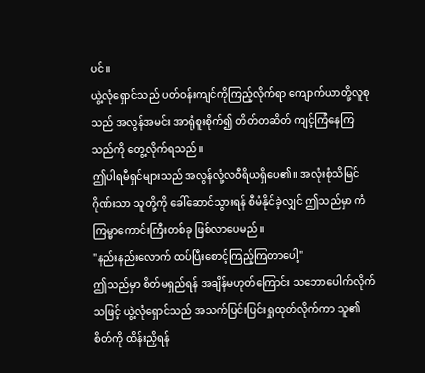ပင်။
ယွဲ့လုံရှောင်သည် ပတ်ဝန်းကျင်ကိုကြည့်လိုက်ရာ ကျောက်ယာတို့လူစုသည် အလွန်အမင်း အာရုံစူးစိုက်၍ တိတ်တဆိတ် ကျင့်ကြံနေကြသည်ကို တွေ့လိုက်ရသည်။
ဤပါရမီရှင်များသည် အလွန်လုံ့လဝီရိယရှိပေ၏။ အလုံးစုံသိမြင်ဂိုဏ်းသာ သူတို့ကို ခေါ်ဆောင်သွားရန် စီမံနိုင်ခဲ့လျှင် ဤသည်မှာ ကံကြမ္မာကောင်းကြီးတစ်ခု ဖြစ်လာပေမည်။
"နည်းနည်းလောက် ထပ်ပြီးစောင့်ကြည့်ကြတာပေါ့"
ဤသည်မှာ စိတ်မရှည်ရန် အချိန်မဟုတ်ကြောင်း သဘောပေါက်လိုက်သဖြင့် ယွဲ့လုံရှောင်သည် အသက်ပြင်းပြင်းရှုထုတ်လိုက်ကာ သူ၏စိတ်ကို ထိန်းညှိရန်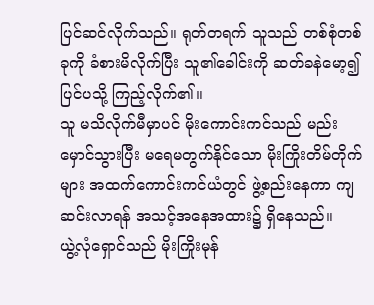ပြင်ဆင်လိုက်သည်။ ရုတ်တရက် သူသည် တစ်စုံတစ်ခုကို ခံစားမိလိုက်ပြီး သူ၏ခေါင်းကို ဆတ်ခနဲမော့၍ ပြင်ပသို့ ကြည့်လိုက်၏။
သူ မသိလိုက်မီမှာပင် မိုးကောင်းကင်သည် မည်းမှောင်သွားပြီး မရေမတွက်နိုင်သော မိုးကြိုးတိမ်တိုက်များ အထက်ကောင်းကင်ယံတွင် ဖွဲ့စည်းနေကာ ကျဆင်းလာရန် အသင့်အနေအထား၌ ရှိနေသည်။
ယွဲ့လုံရှောင်သည် မိုးကြိုးမုန်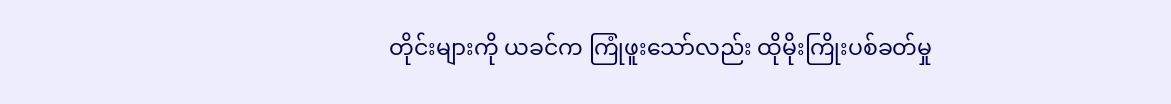တိုင်းများကို ယခင်က ကြုံဖူးသော်လည်း ထိုမိုးကြိုးပစ်ခတ်မှု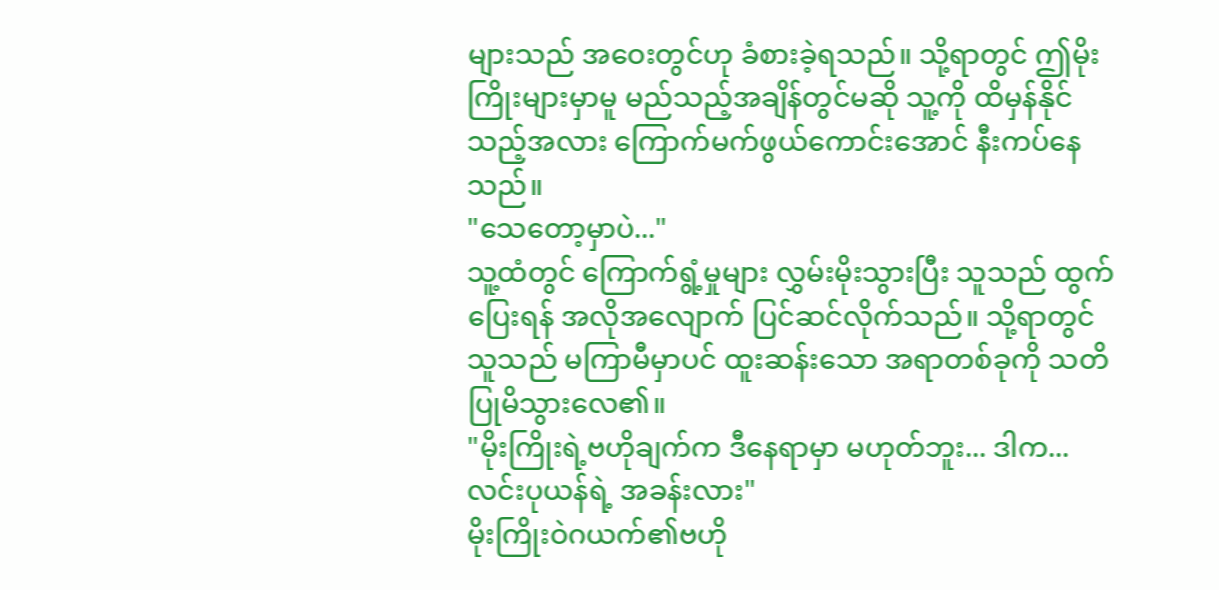များသည် အဝေးတွင်ဟု ခံစားခဲ့ရသည်။ သို့ရာတွင် ဤမိုးကြိုးများမှာမူ မည်သည့်အချိန်တွင်မဆို သူ့ကို ထိမှန်နိုင်သည့်အလား ကြောက်မက်ဖွယ်ကောင်းအောင် နီးကပ်နေသည်။
"သေတော့မှာပဲ..."
သူ့ထံတွင် ကြောက်ရွံ့မှုများ လွှမ်းမိုးသွားပြီး သူသည် ထွက်ပြေးရန် အလိုအလျောက် ပြင်ဆင်လိုက်သည်။ သို့ရာတွင် သူသည် မကြာမီမှာပင် ထူးဆန်းသော အရာတစ်ခုကို သတိပြုမိသွားလေ၏။
"မိုးကြိုးရဲ့ဗဟိုချက်က ဒီနေရာမှာ မဟုတ်ဘူး... ဒါက... လင်းပုယန်ရဲ့ အခန်းလား"
မိုးကြိုးဝဲဂယက်၏ဗဟို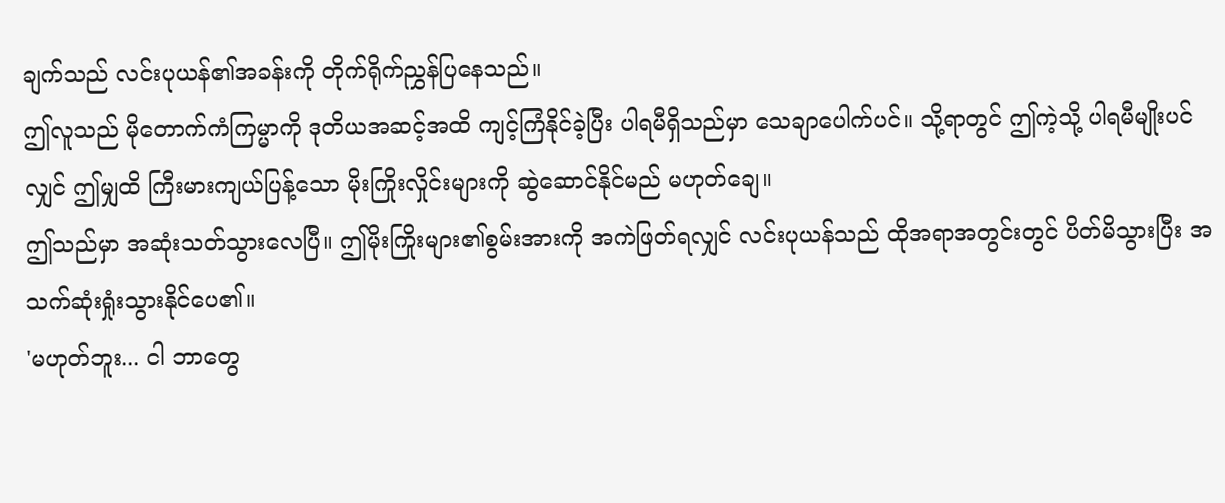ချက်သည် လင်းပုယန်၏အခန်းကို တိုက်ရိုက်ညွှန်ပြနေသည်။
ဤလူသည် မိုတောက်ကံကြမ္မာကို ဒုတိယအဆင့်အထိ ကျင့်ကြံနိုင်ခဲ့ပြီး ပါရမီရှိသည်မှာ သေချာပေါက်ပင်။ သို့ရာတွင် ဤကဲ့သို့ ပါရမီမျိုးပင်လျှင် ဤမျှထိ ကြီးမားကျယ်ပြန့်သော မိုးကြိုးလှိုင်းများကို ဆွဲဆောင်နိုင်မည် မဟုတ်ချေ။
ဤသည်မှာ အဆုံးသတ်သွားလေပြီ။ ဤမိုးကြိုးများ၏စွမ်းအားကို အကဲဖြတ်ရလျှင် လင်းပုယန်သည် ထိုအရာအတွင်းတွင် ပိတ်မိသွားပြီး အသက်ဆုံးရှုံးသွားနိုင်ပေ၏။
'မဟုတ်ဘူး... ငါ ဘာတွေ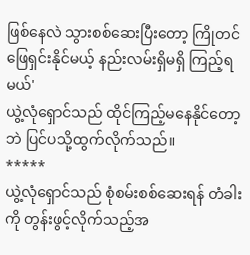ဖြစ်နေလဲ သွားစစ်ဆေးပြီးတော့ ကြိုတင်ဖြေရှင်းနိုင်မယ့် နည်းလမ်းရှိမရှိ ကြည့်ရမယ်'
ယွဲ့လုံရှောင်သည် ထိုင်ကြည့်မနေနိုင်တော့ဘဲ ပြင်ပသို့ထွက်လိုက်သည်။
*****
ယွဲ့လုံရှောင်သည် စုံစမ်းစစ်ဆေးရန် တံခါးကို တွန်းဖွင့်လိုက်သည့်အ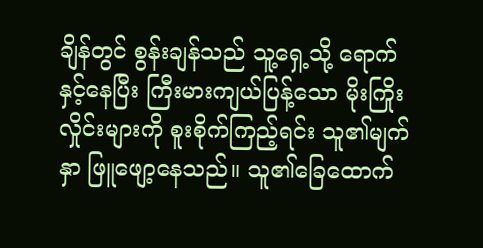ချိန်တွင် စွန်းချန်သည် သူ့ရှေ့သို့ ရောက်နှင့်နေပြီး ကြီးမားကျယ်ပြန့်သော မိုးကြိုးလှိုင်းများကို စူးစိုက်ကြည့်ရင်း သူ၏မျက်နှာ ဖြူဖျော့နေသည်။ သူ၏ခြေထောက်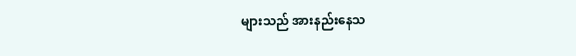များသည် အားနည်းနေသ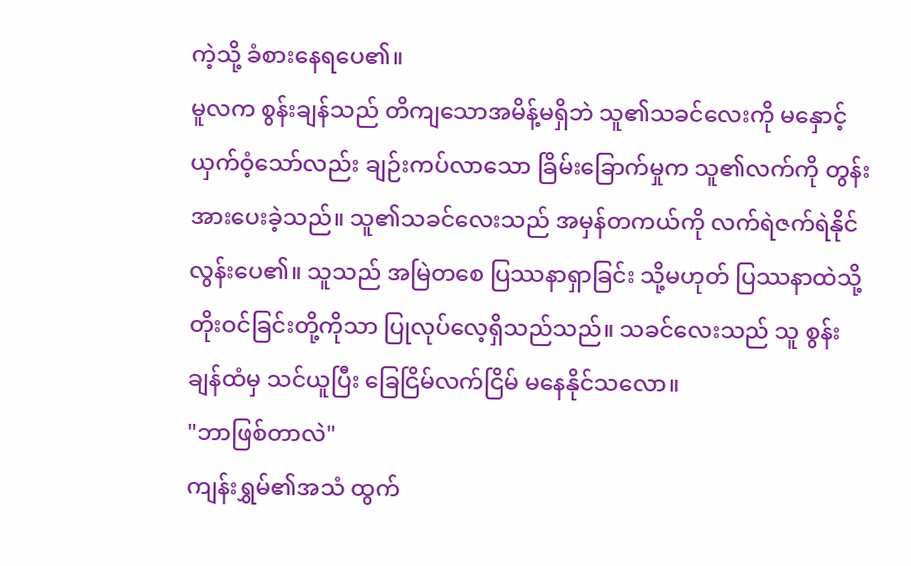ကဲ့သို့ ခံစားနေရပေ၏။
မူလက စွန်းချန်သည် တိကျသောအမိန့်မရှိဘဲ သူ၏သခင်လေးကို မနှောင့်ယှက်ဝံ့သော်လည်း ချဉ်းကပ်လာသော ခြိမ်းခြောက်မှုက သူ၏လက်ကို တွန်းအားပေးခဲ့သည်။ သူ၏သခင်လေးသည် အမှန်တကယ်ကို လက်ရဲဇက်ရဲနိုင်လွန်းပေ၏။ သူသည် အမြဲတစေ ပြဿနာရှာခြင်း သို့မဟုတ် ပြဿနာထဲသို့ တိုးဝင်ခြင်းတို့ကိုသာ ပြုလုပ်လေ့ရှိသည်သည်။ သခင်လေးသည် သူ စွန်းချန်ထံမှ သင်ယူပြီး ခြေငြိမ်လက်ငြိမ် မနေနိုင်သလော။
"ဘာဖြစ်တာလဲ"
ကျန်းရွှမ်၏အသံ ထွက်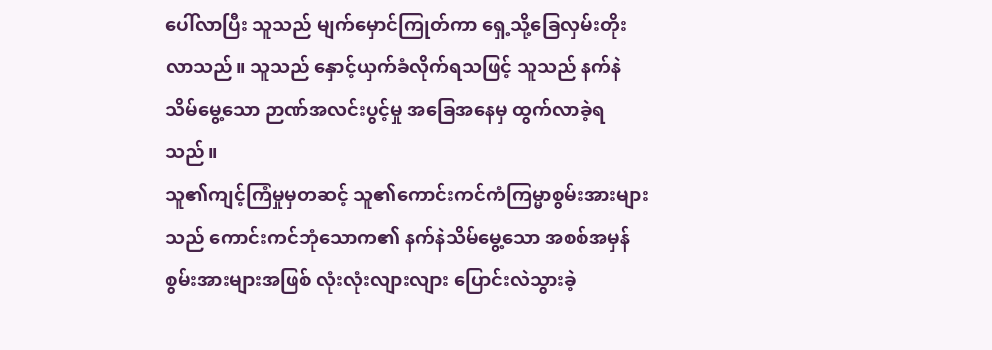ပေါ်လာပြီး သူသည် မျက်မှောင်ကြုတ်ကာ ရှေ့သို့ခြေလှမ်းတိုးလာသည်။ သူသည် နှောင့်ယှက်ခံလိုက်ရသဖြင့် သူသည် နက်နဲသိမ်မွေ့သော ဉာဏ်အလင်းပွင့်မှု အခြေအနေမှ ထွက်လာခဲ့ရသည်။
သူ၏ကျင့်ကြံမှုမှတဆင့် သူ၏ကောင်းကင်ကံကြမ္မာစွမ်းအားများသည် ကောင်းကင်ဘုံသောက၏ နက်နဲသိမ်မွေ့သော အစစ်အမှန်စွမ်းအားများအဖြစ် လုံးလုံးလျားလျား ပြောင်းလဲသွားခဲ့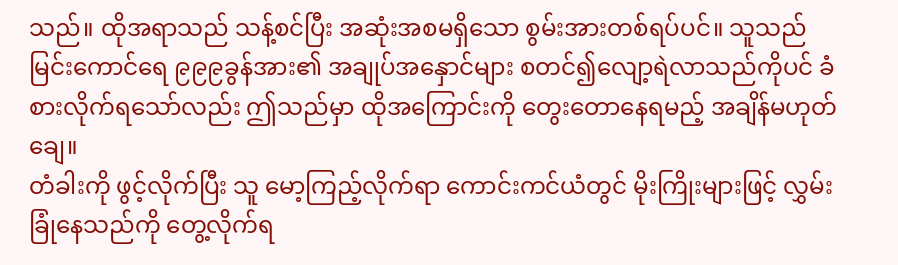သည်။ ထိုအရာသည် သန့်စင်ပြီး အဆုံးအစမရှိသော စွမ်းအားတစ်ရပ်ပင်။ သူသည် မြင်းကောင်ရေ ၉၉၉ခွန်အား၏ အချုပ်အနှောင်များ စတင်၍လျော့ရဲလာသည်ကိုပင် ခံစားလိုက်ရသော်လည်း ဤသည်မှာ ထိုအကြောင်းကို တွေးတောနေရမည့် အချိန်မဟုတ်ချေ။
တံခါးကို ဖွင့်လိုက်ပြီး သူ မော့ကြည့်လိုက်ရာ ကောင်းကင်ယံတွင် မိုးကြိုးများဖြင့် လွှမ်းခြုံနေသည်ကို တွေ့လိုက်ရ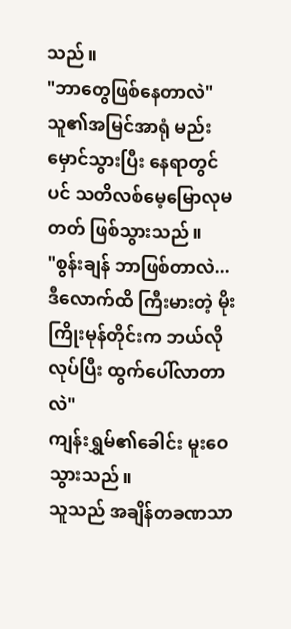သည်။
"ဘာတွေဖြစ်နေတာလဲ"
သူ၏အမြင်အာရုံ မည်းမှောင်သွားပြီး နေရာတွင်ပင် သတိလစ်မေ့မြောလုမတတ် ဖြစ်သွားသည်။
"စွန်းချန် ဘာဖြစ်တာလဲ... ဒီလောက်ထိ ကြီးမားတဲ့ မိုးကြိုးမုန်တိုင်းက ဘယ်လိုလုပ်ပြီး ထွက်ပေါ်လာတာလဲ"
ကျန်းရွှမ်၏ခေါင်း မူးဝေသွားသည်။
သူသည် အချိန်တခဏသာ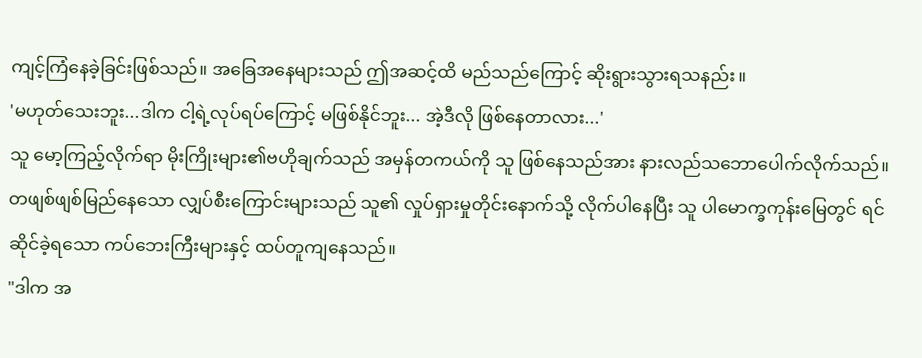ကျင့်ကြံနေခဲ့ခြင်းဖြစ်သည်။ အခြေအနေများသည် ဤအဆင့်ထိ မည်သည်ကြောင့် ဆိုးရွားသွားရသနည်း။
'မဟုတ်သေးဘူး...ဒါက ငါ့ရဲ့လုပ်ရပ်ကြောင့် မဖြစ်နိုင်ဘူး... အဲ့ဒီလို ဖြစ်နေတာလား...'
သူ မော့ကြည့်လိုက်ရာ မိုးကြိုးများ၏ဗဟိုချက်သည် အမှန်တကယ်ကို သူ ဖြစ်နေသည်အား နားလည်သဘောပေါက်လိုက်သည်။ တဖျစ်ဖျစ်မြည်နေသော လျှပ်စီးကြောင်းများသည် သူ၏ လှုပ်ရှားမှုတိုင်းနောက်သို့ လိုက်ပါနေပြီး သူ ပါမောက္ခကုန်းမြေတွင် ရင်ဆိုင်ခဲ့ရသော ကပ်ဘေးကြီးများနှင့် ထပ်တူကျနေသည်။
"ဒါက အ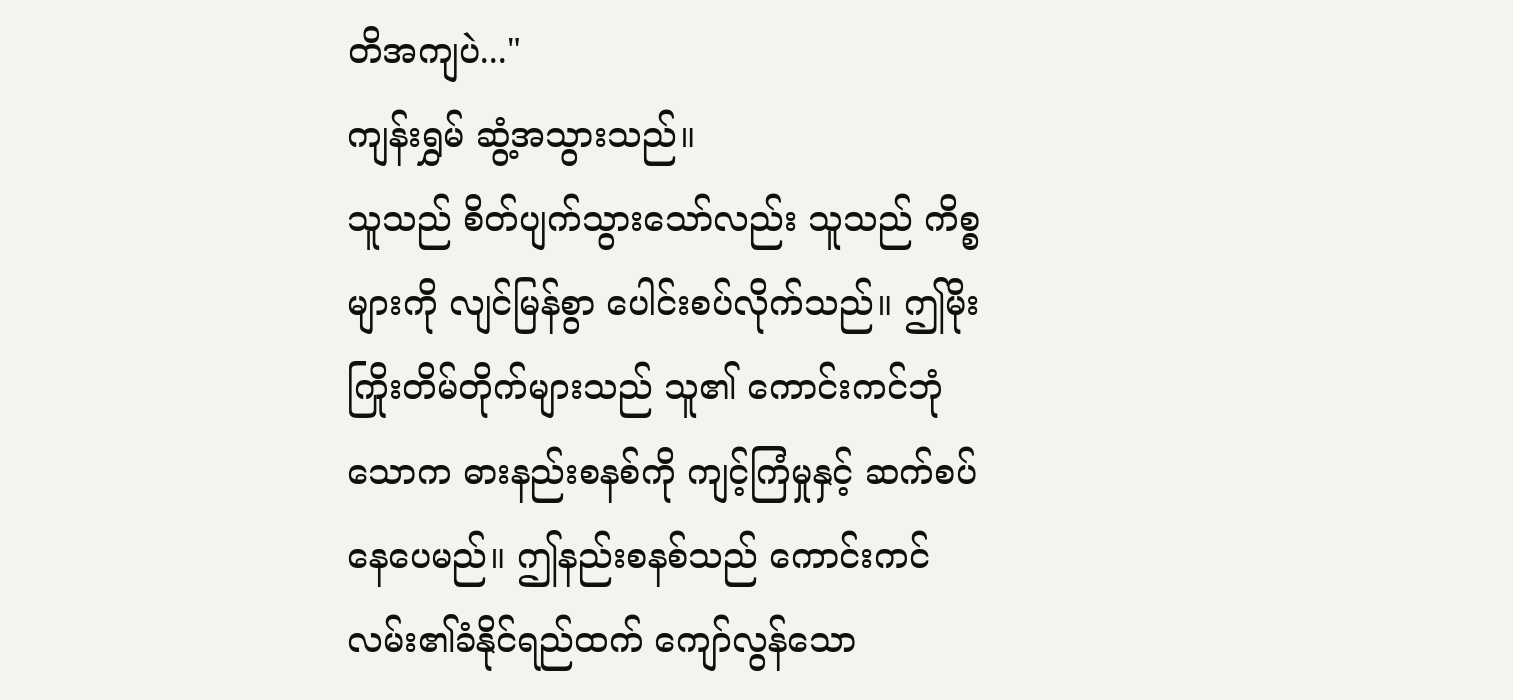တိအကျပဲ..."
ကျန်းရွှမ် ဆွံ့အသွားသည်။
သူသည် စိတ်ပျက်သွားသော်လည်း သူသည် ကိစ္စများကို လျင်မြန်စွာ ပေါင်းစပ်လိုက်သည်။ ဤမိုးကြိုးတိမ်တိုက်များသည် သူ၏ ကောင်းကင်ဘုံသောက ဓားနည်းစနစ်ကို ကျင့်ကြံမှုနှင့် ဆက်စပ်နေပေမည်။ ဤနည်းစနစ်သည် ကောင်းကင်လမ်း၏ခံနိုင်ရည်ထက် ကျော်လွန်သော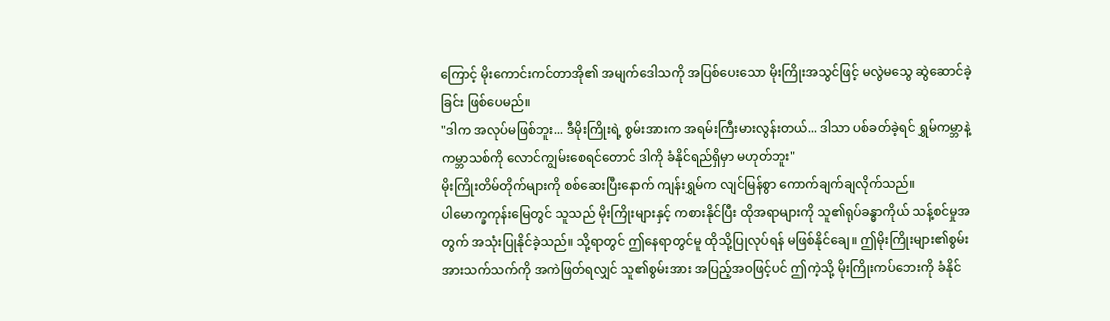ကြောင့် မိုးကောင်းကင်တာအို၏ အမျက်ဒေါသကို အပြစ်ပေးသော မိုးကြိုးအသွင်ဖြင့် မလွဲမသွေ ဆွဲဆောင်ခဲ့ခြင်း ဖြစ်ပေမည်။
"ဒါက အလုပ်မဖြစ်ဘူး... ဒီမိုးကြိုးရဲ့ စွမ်းအားက အရမ်းကြီးမားလွန်းတယ်... ဒါသာ ပစ်ခတ်ခဲ့ရင် ရွှမ်ကမ္ဘာနဲ့ ကမ္ဘာသစ်ကို လောင်ကျွမ်းစေရင်တောင် ဒါကို ခံနိုင်ရည်ရှိမှာ မဟုတ်ဘူး"
မိုးကြိုးတိမ်တိုက်များကို စစ်ဆေးပြီးနောက် ကျန်းရွှမ်က လျင်မြန်စွာ ကောက်ချက်ချလိုက်သည်။
ပါမောက္ခကုန်းမြေတွင် သူသည် မိုးကြိုးများနှင့် ကစားနိုင်ပြီး ထိုအရာများကို သူ၏ရုပ်ခန္ဓာကိုယ် သန့်စင်မှုအတွက် အသုံးပြုနိုင်ခဲ့သည်။ သို့ရာတွင် ဤနေရာတွင်မူ ထိုသို့ပြုလုပ်ရန် မဖြစ်နိုင်ချေ။ ဤမိုးကြိုးများ၏စွမ်းအားသက်သက်ကို အကဲဖြတ်ရလျှင် သူ၏စွမ်းအား အပြည့်အဝဖြင့်ပင် ဤကဲ့သို့ မိုးကြိုးကပ်ဘေးကို ခံနိုင်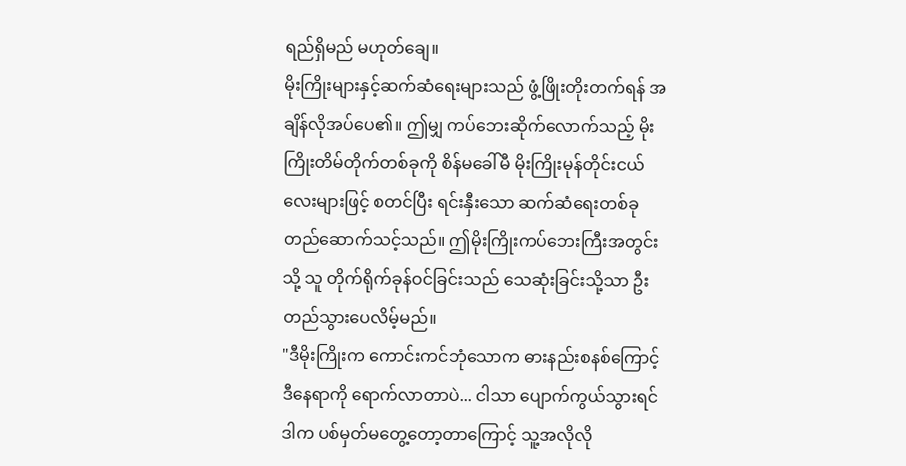ရည်ရှိမည် မဟုတ်ချေ။
မိုးကြိုးများနှင့်ဆက်ဆံရေးများသည် ဖွံ့ဖြိုးတိုးတက်ရန် အချိန်လိုအပ်ပေ၏။ ဤမျှ ကပ်ဘေးဆိုက်လောက်သည့် မိုးကြိုးတိမ်တိုက်တစ်ခုကို စိန်မခေါ်မီ မိုးကြိုးမုန်တိုင်းငယ်လေးများဖြင့် စတင်ပြီး ရင်းနှီးသော ဆက်ဆံရေးတစ်ခု တည်ဆောက်သင့်သည်။ ဤမိုးကြိုးကပ်ဘေးကြီးအတွင်းသို့ သူ တိုက်ရိုက်ခုန်ဝင်ခြင်းသည် သေဆုံးခြင်းသို့သာ ဦးတည်သွားပေလိမ့်မည်။
"ဒီမိုးကြိုးက ကောင်းကင်ဘုံသောက ဓားနည်းစနစ်ကြောင့် ဒီနေရာကို ရောက်လာတာပဲ... ငါသာ ပျောက်ကွယ်သွားရင် ဒါက ပစ်မှတ်မတွေ့တော့တာကြောင့် သူ့အလိုလို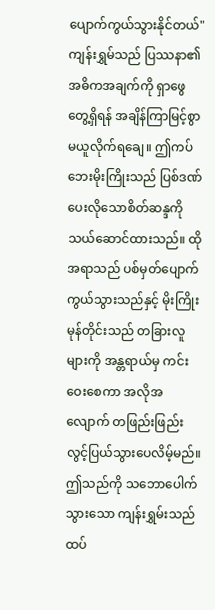ပျောက်ကွယ်သွားနိုင်တယ်"
ကျန်းရွှမ်သည် ပြဿနာ၏ အဓိကအချက်ကို ရှာဖွေတွေ့ရှိရန် အချိန်ကြာမြင့်စွာ မယူလိုက်ရချေ။ ဤကပ်ဘေးမိုးကြိုးသည် ပြစ်ဒဏ်ပေးလိုသောစိတ်ဆန္ဒကို သယ်ဆောင်ထားသည်။ ထိုအရာသည် ပစ်မှတ်ပျောက်ကွယ်သွားသည်နှင့် မိုးကြိုးမုန်တိုင်းသည် တခြားလူများကို အန္တရာယ်မှ ကင်းဝေးစေကာ အလိုအလျောက် တဖြည်းဖြည်း လွင့်ပြယ်သွားပေလိမ့်မည်။
ဤသည်ကို သဘောပေါက်သွားသော ကျန်းရွှမ်းသည် ထပ်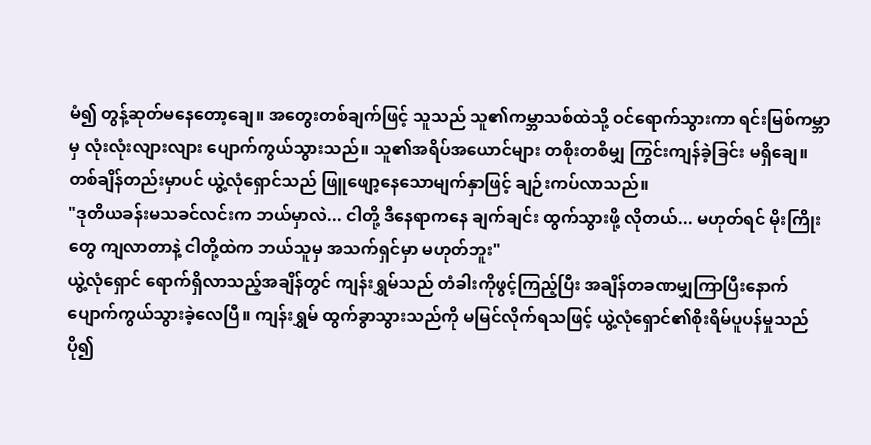မံ၍ တွန့်ဆုတ်မနေတော့ချေ။ အတွေးတစ်ချက်ဖြင့် သူသည် သူ၏ကမ္ဘာသစ်ထဲသို့ ဝင်ရောက်သွားကာ ရင်းမြစ်ကမ္ဘာမှ လုံးလုံးလျားလျား ပျောက်ကွယ်သွားသည်။ သူ၏အရိပ်အယောင်များ တစိုးတစိမျှ ကြွင်းကျန်ခဲ့ခြင်း မရှိချေ။
တစ်ချိန်တည်းမှာပင် ယွဲ့လုံရှောင်သည် ဖြူဖျော့နေသောမျက်နှာဖြင့် ချဉ်းကပ်လာသည်။
"ဒုတိယခန်းမသခင်လင်းက ဘယ်မှာလဲ... ငါတို့ ဒီနေရာကနေ ချက်ချင်း ထွက်သွားဖို့ လိုတယ်... မဟုတ်ရင် မိုးကြိုးတွေ ကျလာတာနဲ့ ငါတို့ထဲက ဘယ်သူမှ အသက်ရှင်မှာ မဟုတ်ဘူး"
ယွဲ့လုံရှောင် ရောက်ရှိလာသည့်အချိန်တွင် ကျန်းရွှမ်သည် တံခါးကိုဖွင့်ကြည့်ပြီး အချိန်တခဏမျှကြာပြီးနောက် ပျောက်ကွယ်သွားခဲ့လေပြီ။ ကျန်းရွှမ် ထွက်ခွာသွားသည်ကို မမြင်လိုက်ရသဖြင့် ယွဲ့လုံရှောင်၏စိုးရိမ်ပူပန်မှုသည် ပို၍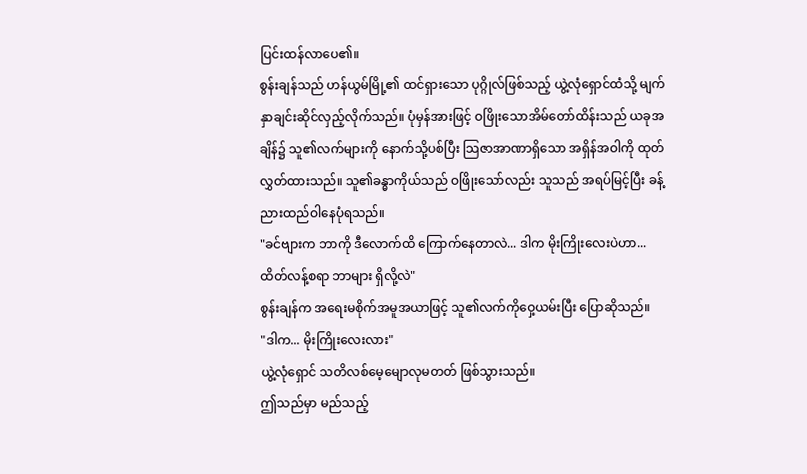ပြင်းထန်လာပေ၏။
စွန်းချန်သည် ဟန်ယွမ်မြို့၏ ထင်ရှားသော ပုဂ္ဂိုလ်ဖြစ်သည့် ယွဲ့လုံရှောင်ထံသို့ မျက်နှာချင်းဆိုင်လှည့်လိုက်သည်။ ပုံမှန်အားဖြင့် ဝဖြိုးသောအိမ်တော်ထိန်းသည် ယခုအချိန်၌ သူ၏လက်များကို နောက်သို့ပစ်ပြီး သြဇာအာဏာရှိသော အရှိန်အဝါကို ထုတ်လွှတ်ထားသည်။ သူ၏ခန္ဓာကိုယ်သည် ဝဖြိုးသော်လည်း သူသည် အရပ်မြင့်ပြီး ခန့်ညားထည်ဝါနေပုံရသည်။
"ခင်ဗျားက ဘာကို ဒီလောက်ထိ ကြောက်နေတာလဲ... ဒါက မိုးကြိုးလေးပဲဟာ... ထိတ်လန့်စရာ ဘာများ ရှိလို့လဲ"
စွန်းချန်က အရေးမစိုက်အမူအယာဖြင့် သူ၏လက်ကိုဝှေ့ယမ်းပြီး ပြောဆိုသည်။
"ဒါက... မိုးကြိုးလေးလား"
ယွဲ့လုံရှောင် သတိလစ်မေ့မျောလုမတတ် ဖြစ်သွားသည်။
ဤသည်မှာ မည်သည့်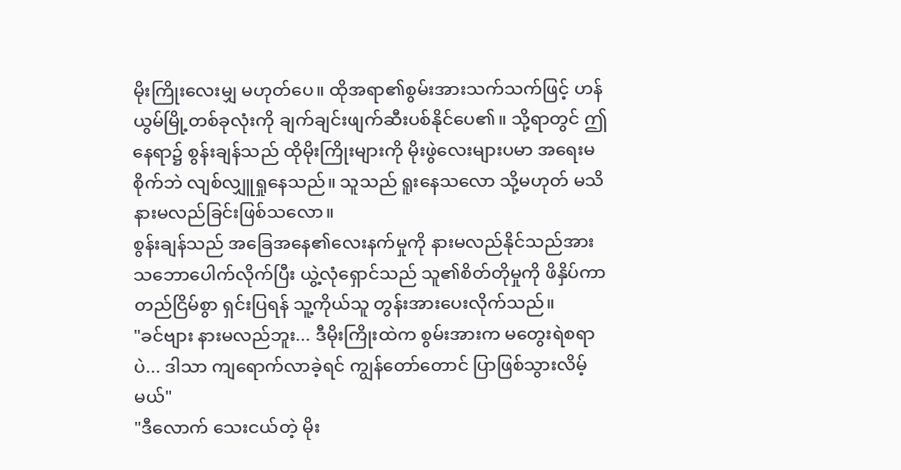မိုးကြိုးလေးမျှ မဟုတ်ပေ။ ထိုအရာ၏စွမ်းအားသက်သက်ဖြင့် ဟန်ယွမ်မြို့တစ်ခုလုံးကို ချက်ချင်းဖျက်ဆီးပစ်နိုင်ပေ၏။ သို့ရာတွင် ဤနေရာ၌ စွန်းချန်သည် ထိုမိုးကြိုးများကို မိုးဖွဲလေးများပမာ အရေးမစိုက်ဘဲ လျစ်လျှူရှုနေသည်။ သူသည် ရူးနေသလော သို့မဟုတ် မသိနားမလည်ခြင်းဖြစ်သလော။
စွန်းချန်သည် အခြေအနေ၏လေးနက်မှုကို နားမလည်နိုင်သည်အား သဘောပေါက်လိုက်ပြီး ယွဲ့လုံရှောင်သည် သူ၏စိတ်တိုမှုကို ဖိနှိပ်ကာ တည်ငြိမ်စွာ ရှင်းပြရန် သူ့ကိုယ်သူ တွန်းအားပေးလိုက်သည်။
"ခင်ဗျား နားမလည်ဘူး... ဒီမိုးကြိုးထဲက စွမ်းအားက မတွေးရဲစရာပဲ... ဒါသာ ကျရောက်လာခဲ့ရင် ကျွန်တော်တောင် ပြာဖြစ်သွားလိမ့်မယ်"
"ဒီလောက် သေးငယ်တဲ့ မိုး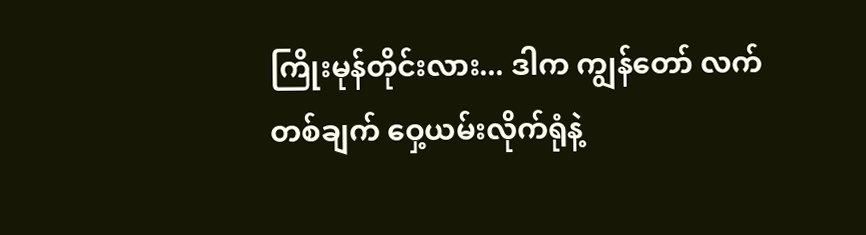ကြိုးမုန်တိုင်းလား... ဒါက ကျွန်တော် လက်တစ်ချက် ဝှေ့ယမ်းလိုက်ရုံနဲ့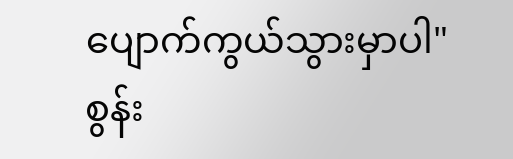ပျောက်ကွယ်သွားမှာပါ"
စွန်း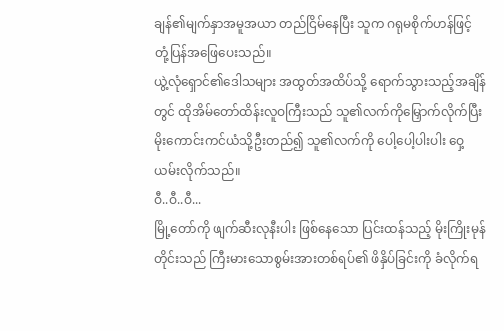ချန်၏မျက်နှာအမူအယာ တည်ငြိမ်နေပြီး သူက ဂရုမစိုက်ဟန်ဖြင့် တုံ့ပြန်အဖြေပေးသည်။
ယွဲ့လုံရှောင်၏ဒေါသများ အထွတ်အထိပ်သို့ ရောက်သွားသည့်အချိန်တွင် ထိုအိမ်တော်ထိန်းလူဝကြီးသည် သူ၏လက်ကိုမြှောက်လိုက်ပြီး မိုးကောင်းကင်ယံသို့ဦးတည်၍ သူ၏လက်ကို ပေါ့ပေါ့ပါးပါး ဝှေ့ယမ်းလိုက်သည်။
ဝီ..ဝီ..ဝီ...
မြို့တော်ကို ဖျက်ဆီးလုနီးပါး ဖြစ်နေသော ပြင်းထန်သည့် မိုးကြိုးမုန်တိုင်းသည် ကြီးမားသောစွမ်းအားတစ်ရပ်၏ ဖိနှိပ်ခြင်းကို ခံလိုက်ရ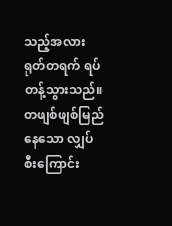သည့်အလား ရုတ်တရက် ရပ်တန့်သွားသည်။ တဖျစ်ဖျစ်မြည်နေသော လျှပ်စီးကြောင်း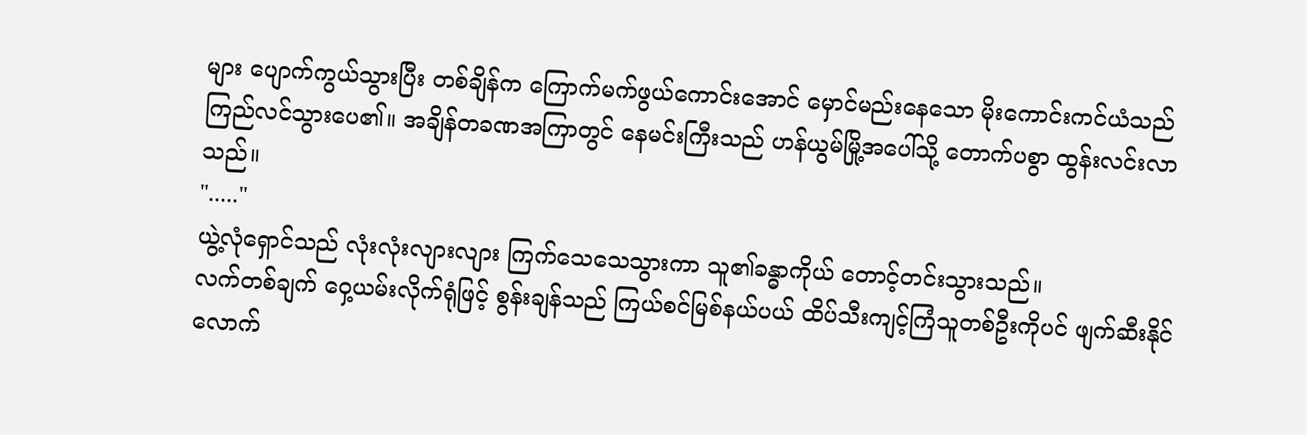များ ပျောက်ကွယ်သွားပြီး တစ်ချိန်က ကြောက်မက်ဖွယ်ကောင်းအောင် မှောင်မည်းနေသော မိုးကောင်းကင်ယံသည် ကြည်လင်သွားပေ၏။ အချိန်တခဏအကြာတွင် နေမင်းကြီးသည် ဟန်ယွမ်မြို့အပေါ်သို့ တောက်ပစွာ ထွန်းလင်းလာသည်။
"....."
ယွဲ့လုံရှောင်သည် လုံးလုံးလျားလျား ကြက်သေသေသွားကာ သူ၏ခန္ဓာကိုယ် တောင့်တင်းသွားသည်။
လက်တစ်ချက် ဝှေ့ယမ်းလိုက်ရုံဖြင့် စွန်းချန်သည် ကြယ်စင်မြစ်နယ်ပယ် ထိပ်သီးကျင့်ကြံသူတစ်ဦးကိုပင် ဖျက်ဆီးနိုင်လောက်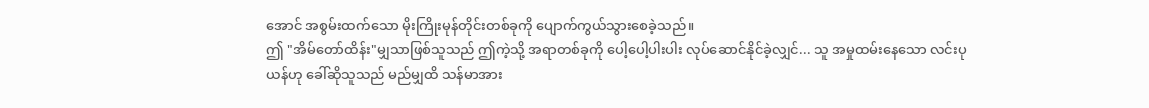အောင် အစွမ်းထက်သော မိုးကြိုးမုန်တိုင်းတစ်ခုကို ပျောက်ကွယ်သွားစေခဲ့သည်။
ဤ "အိမ်တော်ထိန်း"မျှသာဖြစ်သူသည် ဤကဲ့သို့ အရာတစ်ခုကို ပေါ့ပေါ့ပါးပါး လုပ်ဆောင်နိုင်ခဲ့လျှင်... သူ အမှုထမ်းနေသော လင်းပုယန်ဟု ခေါ်ဆိုသူသည် မည်မျှထိ သန်မာအား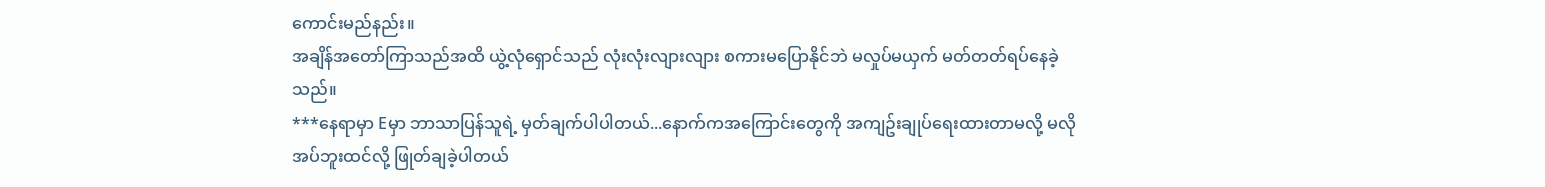ကောင်းမည်နည်း။
အချိန်အတော်ကြာသည်အထိ ယွဲ့လုံရှောင်သည် လုံးလုံးလျားလျား စကားမပြောနိုင်ဘဲ မလှုပ်မယှက် မတ်တတ်ရပ်နေခဲ့သည်။
***နေရာမှာ Eမှာ ဘာသာပြန်သူရဲ့ မှတ်ချက်ပါပါတယ်...နောက်ကအကြောင်းတွေကို အကျဥ်းချုပ်ရေးထားတာမလို့ မလိုအပ်ဘူးထင်လို့ ဖြုတ်ချခဲ့ပါတယ်